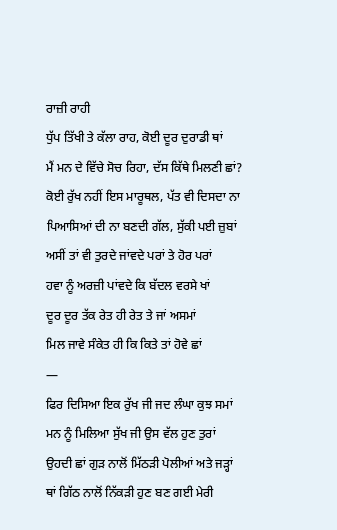ਰਾਜ਼ੀ ਰਾਹੀ
ਧੁੱਪ ਤਿੱਖੀ ਤੇ ਕੱਲਾ ਰਾਹ, ਕੋਈ ਦੂਰ ਦੁਰਾਡੀ ਥਾਂ
ਮੈਂ ਮਨ ਦੇ ਵਿੱਚੇ ਸੋਚ ਰਿਹਾ, ਦੱਸ ਕਿੱਥੇ ਮਿਲਣੀ ਛਾਂ?
ਕੋਈ ਰੁੱਖ ਨਹੀਂ ਇਸ ਮਾਰੂਥਲ, ਪੱਤ ਵੀ ਦਿਸਦਾ ਨਾ
ਪਿਆਸਿਆਂ ਦੀ ਨਾ ਬਣਦੀ ਗੱਲ, ਸੁੱਕੀ ਪਈ ਜ਼ੁਬਾਂ
ਅਸੀਂ ਤਾਂ ਵੀ ਤੁਰਦੇ ਜਾਂਵਦੇ ਪਰਾਂ ਤੇ ਹੋਰ ਪਰਾਂ
ਹਵਾ ਨੂੰ ਅਰਜ਼ੀ ਪਾਂਵਦੇ ਕਿ ਬੱਦਲ ਵਰਸੇ ਖਾਂ
ਦੂਰ ਦੂਰ ਤੱਕ ਰੇਤ ਹੀ ਰੇਤ ਤੇ ਜਾਂ ਅਸਮਾਂ
ਮਿਲ ਜਾਵੇ ਸੰਕੇਤ ਹੀ ਕਿ ਕਿਤੇ ਤਾਂ ਹੋਵੇ ਛਾਂ
—
ਫਿਰ ਦਿਸਿਆ ਇਕ ਰੁੱਖ ਜੀ ਜਦ ਲੰਘਾ ਕੁਝ ਸਮਾਂ
ਮਨ ਨੂੰ ਮਿਲਿਆ ਸੁੱਖ ਜੀ ਉਸ ਵੱਲ ਹੁਣ ਤੁਰਾਂ
ਉਹਦੀ ਛਾਂ ਗੁੜ ਨਾਲੋਂ ਮਿੱਠੜੀ ਪੋਲੀਆਂ ਅਤੇ ਜੜ੍ਹਾਂ
ਥਾਂ ਗਿੱਠ ਨਾਲੋਂ ਨਿੱਕੜੀ ਹੁਣ ਬਣ ਗਈ ਮੇਰੀ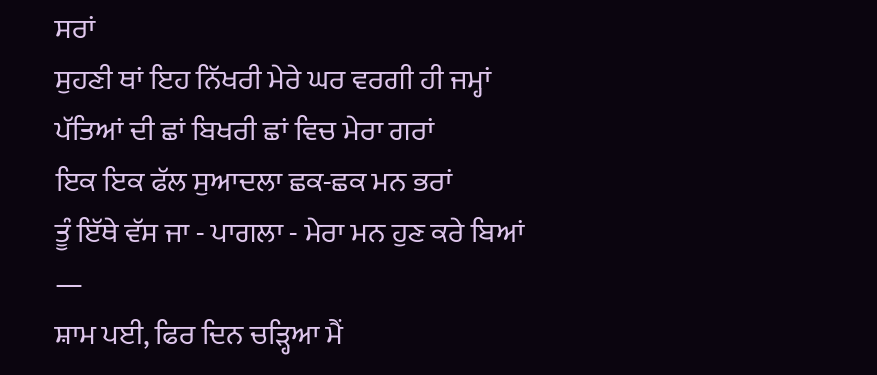ਸਰਾਂ
ਸੁਹਣੀ ਥਾਂ ਇਹ ਨਿੱਖਰੀ ਮੇਰੇ ਘਰ ਵਰਗੀ ਹੀ ਜਮ੍ਹਾਂ
ਪੱਤਿਆਂ ਦੀ ਛਾਂ ਬਿਖਰੀ ਛਾਂ ਵਿਚ ਮੇਰਾ ਗਰਾਂ
ਇਕ ਇਕ ਫੱਲ ਸੁਆਦਲਾ ਛਕ-ਛਕ ਮਨ ਭਰਾਂ
ਤੂੰ ਇੱਥੇ ਵੱਸ ਜਾ - ਪਾਗਲਾ - ਮੇਰਾ ਮਨ ਹੁਣ ਕਰੇ ਬਿਆਂ
—
ਸ਼ਾਮ ਪਈ, ਫਿਰ ਦਿਨ ਚੜ੍ਹਿਆ ਮੈਂ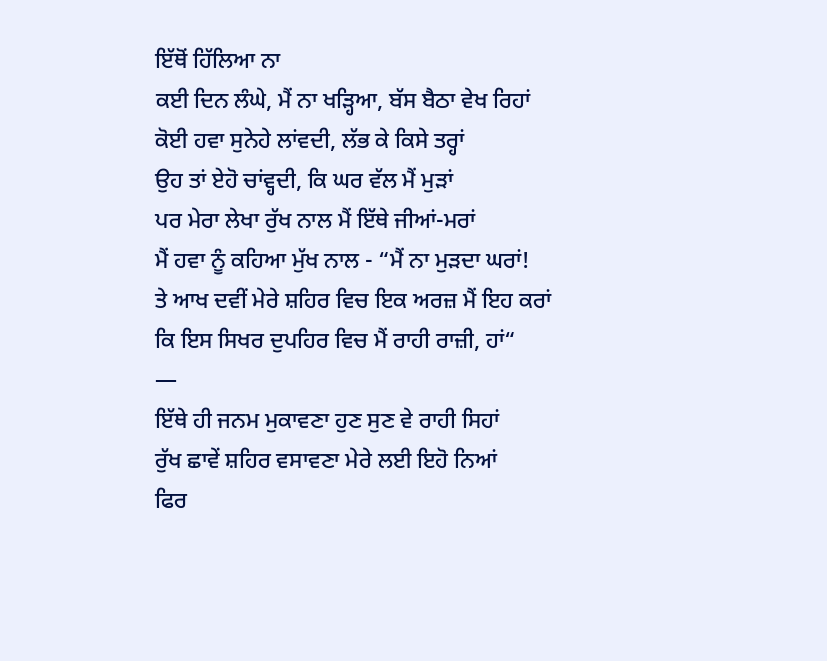ਇੱਥੋਂ ਹਿੱਲਿਆ ਨਾ
ਕਈ ਦਿਨ ਲੰਘੇ, ਮੈਂ ਨਾ ਖੜ੍ਹਿਆ, ਬੱਸ ਬੈਠਾ ਵੇਖ ਰਿਹਾਂ
ਕੋਈ ਹਵਾ ਸੁਨੇਹੇ ਲਾਂਵਦੀ, ਲੱਭ ਕੇ ਕਿਸੇ ਤਰ੍ਹਾਂ
ਉਹ ਤਾਂ ਏਹੋ ਚਾਂਵ੍ਹਦੀ, ਕਿ ਘਰ ਵੱਲ ਮੈਂ ਮੁੜਾਂ
ਪਰ ਮੇਰਾ ਲੇਖਾ ਰੁੱਖ ਨਾਲ ਮੈਂ ਇੱਥੇ ਜੀਆਂ-ਮਰਾਂ
ਮੈਂ ਹਵਾ ਨੂੰ ਕਹਿਆ ਮੁੱਖ ਨਾਲ - “ਮੈਂ ਨਾ ਮੁੜਦਾ ਘਰਾਂ!
ਤੇ ਆਖ ਦਵੀਂ ਮੇਰੇ ਸ਼ਹਿਰ ਵਿਚ ਇਕ ਅਰਜ਼ ਮੈਂ ਇਹ ਕਰਾਂ
ਕਿ ਇਸ ਸਿਖਰ ਦੁਪਹਿਰ ਵਿਚ ਮੈਂ ਰਾਹੀ ਰਾਜ਼ੀ, ਹਾਂ“
—
ਇੱਥੇ ਹੀ ਜਨਮ ਮੁਕਾਵਣਾ ਹੁਣ ਸੁਣ ਵੇ ਰਾਹੀ ਸਿਹਾਂ
ਰੁੱਖ ਛਾਵੇਂ ਸ਼ਹਿਰ ਵਸਾਵਣਾ ਮੇਰੇ ਲਈ ਇਹੋ ਨਿਆਂ
ਫਿਰ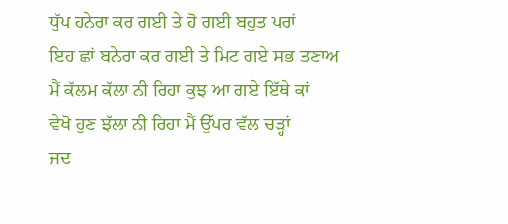ਧੁੱਪ ਹਨੇਰਾ ਕਰ ਗਈ ਤੇ ਹੋ ਗਈ ਬਹੁਤ ਪਰਾਂ
ਇਹ ਛਾਂ ਬਨੇਰਾ ਕਰ ਗਈ ਤੇ ਮਿਟ ਗਏ ਸਭ ਤਣਾਅ
ਮੈਂ ਕੱਲਮ ਕੱਲਾ ਨੀ ਰਿਹਾ ਕੁਝ ਆ ਗਏ ਇੱਥੇ ਕਾਂ
ਵੇਖੋ ਹੁਣ ਝੱਲਾ ਨੀ ਰਿਹਾ ਮੈਂ ਉੱਪਰ ਵੱਲ ਚੜ੍ਹਾਂ
ਜਦ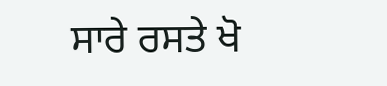ਸਾਰੇ ਰਸਤੇ ਖੋ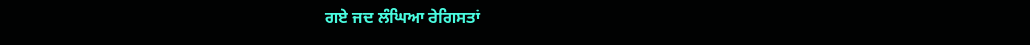ਗਏ ਜਦ ਲੰਘਿਆ ਰੇਗਿਸਤਾਂ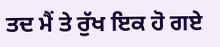ਤਦ ਮੈਂ ਤੇ ਰੁੱਖ ਇਕ ਹੋ ਗਏ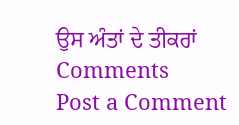ਉਸ ਅੰਤਾਂ ਦੇ ਤੀਕਰਾਂ
Comments
Post a Comment